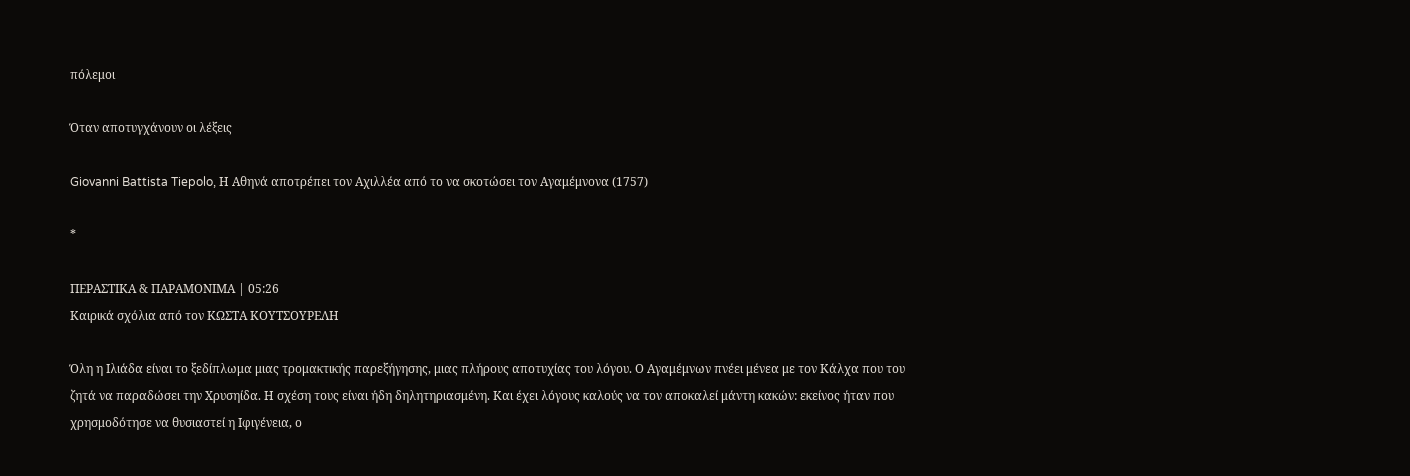πόλεμοι

Όταν αποτυγχάνουν οι λέξεις

Giovanni Battista Tiepolo, Η Αθηνά αποτρέπει τον Αχιλλέα από το να σκοτώσει τον Αγαμέμνονα (1757)

*

ΠΕΡΑΣΤΙΚΑ & ΠΑΡΑΜΟΝΙΜΑ | 05:26
Καιρικά σχόλια από τον ΚΩΣΤΑ ΚΟΥΤΣΟΥΡΕΛΗ

Όλη η Ιλιάδα είναι το ξεδίπλωμα μιας τρομακτικής παρεξήγησης, μιας πλήρους αποτυχίας του λόγου. Ο Αγαμέμνων πνέει μένεα με τον Κάλχα που του ζητά να παραδώσει την Χρυσηίδα. Η σχέση τους είναι ήδη δηλητηριασμένη. Και έχει λόγους καλούς να τον αποκαλεί μάντη κακών: εκείνος ήταν που χρησμοδότησε να θυσιαστεί η Ιφιγένεια, ο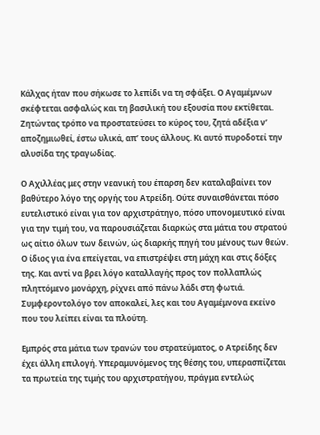Κάλχας ήταν που σήκωσε το λεπίδι να τη σφάξει. Ο Αγαμέμνων σκέφτεται ασφαλώς και τη βασιλική του εξουσία που εκτίθεται. Ζητώντας τρόπο να προστατεύσει το κύρος του, ζητά αδέξια ν’ αποζημιωθεί, έστω υλικά, απ’ τους άλλους. Κι αυτό πυροδοτεί την αλυσίδα της τραγωδίας.

Ο Αχιλλέας μες στην νεανική του έπαρση δεν καταλαβαίνει τον βαθύτερο λόγο της οργής του Ατρείδη. Ούτε συναισθάνεται πόσο ευτελιστικό είναι για τον αρχιστράτηγο, πόσο υπονομευτικό είναι για την τιμή του, να παρουσιάζεται διαρκώς στα μάτια του στρατού ως αίτιο όλων των δεινών, ώς διαρκής πηγή του μένους των θεών. Ο ίδιος για ένα επείγεται, να επιστρέψει στη μάχη και στις δόξες της. Και αντί να βρει λόγο καταλλαγής προς τον πολλαπλώς πληττόμενο μονάρχη, ρίχνει από πάνω λάδι στη φωτιά. Συμφεροντολόγο τον αποκαλεί, λες και του Αγαμέμνονα εκείνο που του λείπει είναι τα πλούτη.

Εμπρός στα μάτια των τρανών του στρατεύματος, ο Ατρείδης δεν έχει άλλη επιλογή. Υπεραμυνόμενος της θέσης του, υπερασπίζεται τα πρωτεία της τιμής του αρχιστρατήγου, πράγμα εντελώς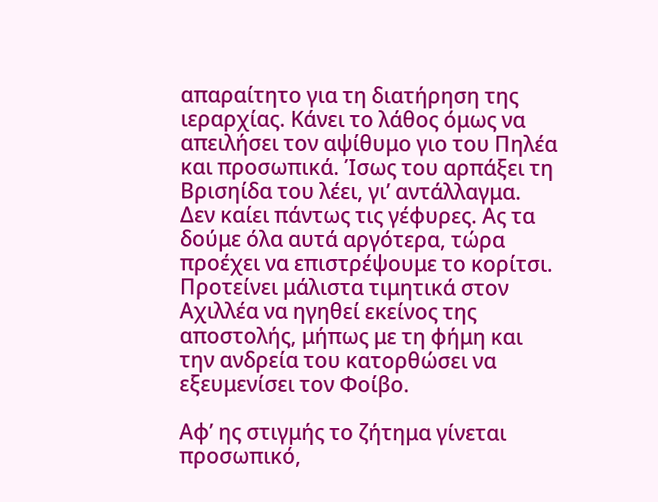απαραίτητο για τη διατήρηση της ιεραρχίας. Κάνει το λάθος όμως να απειλήσει τον αψίθυμο γιο του Πηλέα και προσωπικά. Ίσως του αρπάξει τη Βρισηίδα του λέει, γι’ αντάλλαγμα. Δεν καίει πάντως τις γέφυρες. Ας τα δούμε όλα αυτά αργότερα, τώρα προέχει να επιστρέψουμε το κορίτσι. Προτείνει μάλιστα τιμητικά στον Αχιλλέα να ηγηθεί εκείνος της αποστολής, μήπως με τη φήμη και την ανδρεία του κατορθώσει να εξευμενίσει τον Φοίβο.

Αφ’ ης στιγμής το ζήτημα γίνεται προσωπικό,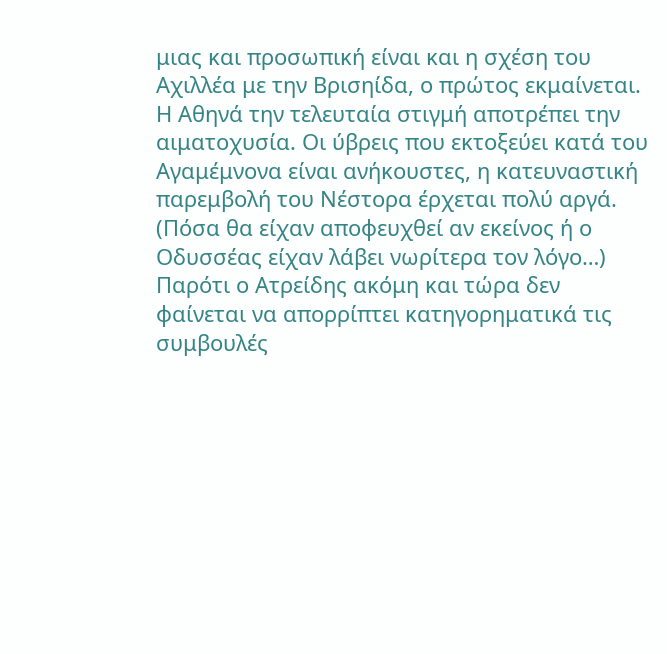μιας και προσωπική είναι και η σχέση του Αχιλλέα με την Βρισηίδα, ο πρώτος εκμαίνεται. Η Αθηνά την τελευταία στιγμή αποτρέπει την αιματοχυσία. Οι ύβρεις που εκτοξεύει κατά του Αγαμέμνονα είναι ανήκουστες, η κατευναστική παρεμβολή του Νέστορα έρχεται πολύ αργά. (Πόσα θα είχαν αποφευχθεί αν εκείνος ή ο Οδυσσέας είχαν λάβει νωρίτερα τον λόγο…) Παρότι ο Ατρείδης ακόμη και τώρα δεν φαίνεται να απορρίπτει κατηγορηματικά τις συμβουλές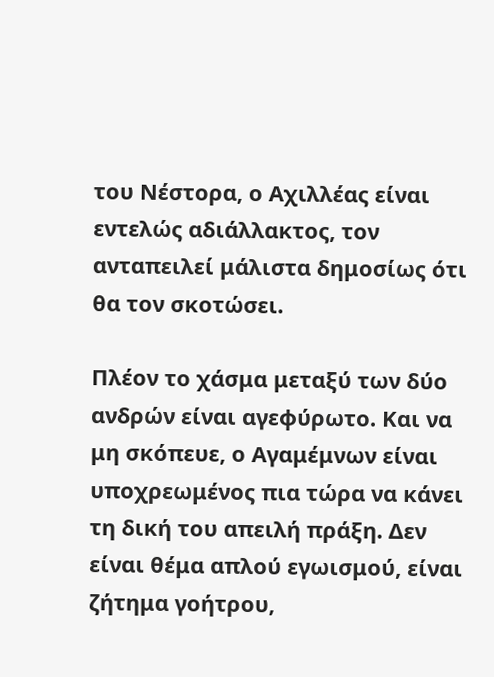του Νέστορα, ο Αχιλλέας είναι εντελώς αδιάλλακτος, τον ανταπειλεί μάλιστα δημοσίως ότι θα τον σκοτώσει.

Πλέον το χάσμα μεταξύ των δύο ανδρών είναι αγεφύρωτο. Και να μη σκόπευε, ο Αγαμέμνων είναι υποχρεωμένος πια τώρα να κάνει τη δική του απειλή πράξη. Δεν είναι θέμα απλού εγωισμού, είναι ζήτημα γοήτρου,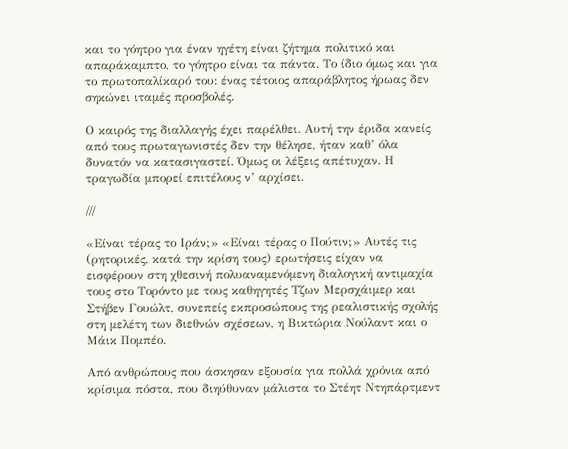και το γόητρο για έναν ηγέτη είναι ζήτημα πολιτικό και απαράκαμπτο, το γόητρο είναι τα πάντα. Το ίδιο όμως και για το πρωτοπαλίκαρό του: ένας τέτοιος απαράβλητος ήρωας δεν σηκώνει ιταμές προσβολές.

Ο καιρός της διαλλαγής έχει παρέλθει. Αυτή την έριδα κανείς από τους πρωταγωνιστές δεν την θέλησε, ήταν καθ’ όλα δυνατόν να κατασιγαστεί. Όμως οι λέξεις απέτυχαν. Η τραγωδία μπορεί επιτέλους ν’ αρχίσει.

///

«Είναι τέρας το Ιράν;» «Είναι τέρας ο Πούτιν;» Αυτές τις (ρητορικές, κατά την κρίση τους) ερωτήσεις είχαν να εισφέρουν στη χθεσινή πολυαναμενόμενη διαλογική αντιμαχία τους στο Τορόντο με τους καθηγητές Τζων Μερσχάιμερ και Στήβεν Γουώλτ, συνεπείς εκπροσώπους της ρεαλιστικής σχολής στη μελέτη των διεθνών σχέσεων, η Βικτώρια Νούλαντ και ο Μάικ Πομπέο.

Από ανθρώπους που άσκησαν εξουσία για πολλά χρόνια από κρίσιμα πόστα, που διηύθυναν μάλιστα το Στέητ Ντηπάρτμεντ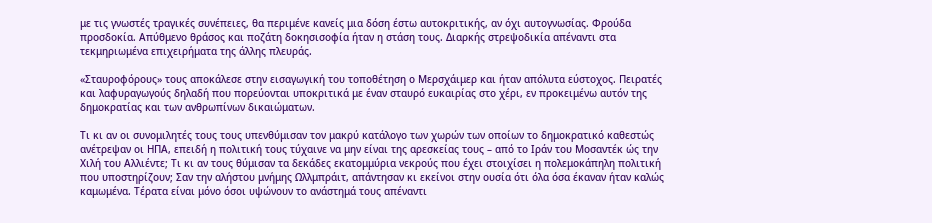με τις γνωστές τραγικές συνέπειες, θα περιμένε κανείς μια δόση έστω αυτοκριτικής, αν όχι αυτογνωσίας. Φρούδα προσδοκία. Απύθμενο θράσος και ποζάτη δοκησισοφία ήταν η στάση τους. Διαρκής στρεψοδικία απέναντι στα τεκμηριωμένα επιχειρήματα της άλλης πλευράς.

«Σταυροφόρους» τους αποκάλεσε στην εισαγωγική του τοποθέτηση ο Μερσχάιμερ και ήταν απόλυτα εύστοχος. Πειρατές και λαφυραγωγούς δηλαδή που πορεύονται υποκριτικά με έναν σταυρό ευκαιρίας στο χέρι, εν προκειμένω αυτόν της δημοκρατίας και των ανθρωπίνων δικαιώματων.

Τι κι αν οι συνομιλητές τους τους υπενθύμισαν τον μακρύ κατάλογο των χωρών των οποίων το δημοκρατικό καθεστώς ανέτρεψαν οι ΗΠΑ, επειδή η πολιτική τους τύχαινε να μην είναι της αρεσκείας τους – από το Ιράν του Μοσαντέκ ώς την Χιλή του Αλλιέντε; Τι κι αν τους θύμισαν τα δεκάδες εκατομμύρια νεκρούς που έχει στοιχίσει η πολεμοκάπηλη πολιτική που υποστηρίζουν; Σαν την αλήστου μνήμης Ωλλμπράιτ, απάντησαν κι εκείνοι στην ουσία ότι όλα όσα έκαναν ήταν καλώς καμωμένα. Τέρατα είναι μόνο όσοι υψώνουν το ανάστημά τους απέναντι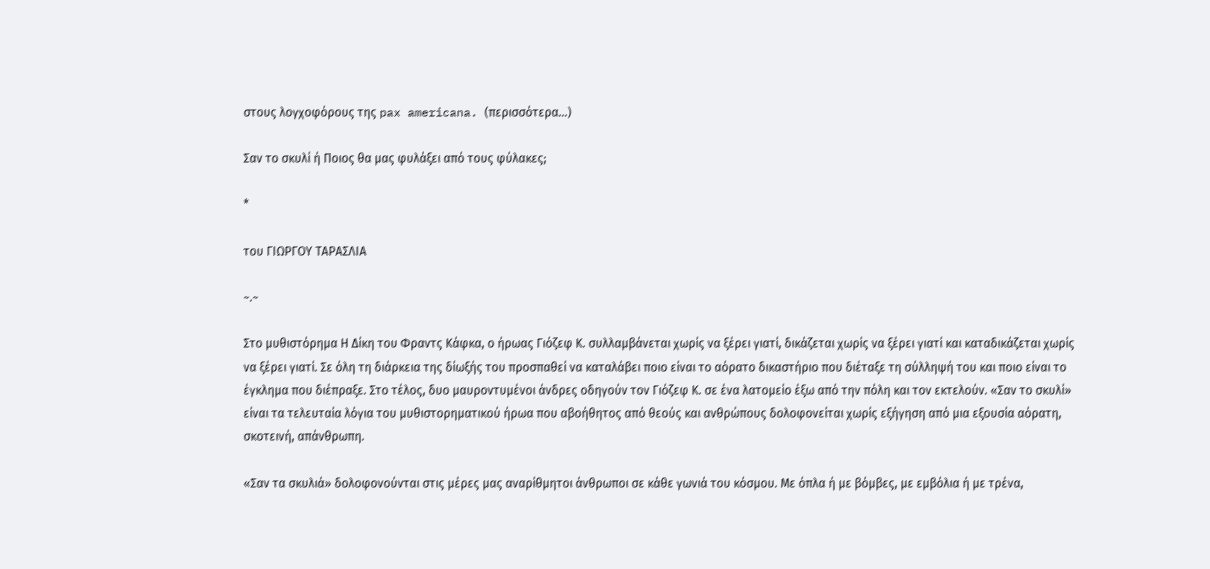στους λογχοφόρους της pax americana. (περισσότερα…)

Σαν το σκυλί ή Ποιος θα μας φυλάξει από τους φύλακες;

*

του ΓΙΩΡΓΟΥ ΤΑΡΑΣΛΙΑ

~.~

Στο μυθιστόρημα Η Δίκη του Φραντς Κάφκα, ο ήρωας Γιόζεφ Κ. συλλαμβάνεται χωρίς να ξέρει γιατί, δικάζεται χωρίς να ξέρει γιατί και καταδικάζεται χωρίς να ξέρει γιατί. Σε όλη τη διάρκεια της δίωξής του προσπαθεί να καταλάβει ποιο είναι το αόρατο δικαστήριο που διέταξε τη σύλληψή του και ποιο είναι το έγκλημα που διέπραξε. Στο τέλος, δυο μαυροντυμένοι άνδρες οδηγούν τον Γιόζεφ Κ. σε ένα λατομείο έξω από την πόλη και τον εκτελούν. «Σαν το σκυλί» είναι τα τελευταία λόγια του μυθιστορηματικού ήρωα που αβοήθητος από θεούς και ανθρώπους δολοφονείται χωρίς εξήγηση από μια εξουσία αόρατη, σκοτεινή, απάνθρωπη.

«Σαν τα σκυλιά» δολοφονούνται στις μέρες μας αναρίθμητοι άνθρωποι σε κάθε γωνιά του κόσμου. Με όπλα ή με βόμβες, με εμβόλια ή με τρένα,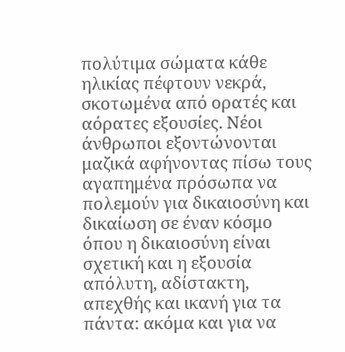πολύτιμα σώματα κάθε ηλικίας πέφτουν νεκρά, σκοτωμένα από ορατές και αόρατες εξουσίες. Νέοι άνθρωποι εξοντώνονται μαζικά αφήνοντας πίσω τους αγαπημένα πρόσωπα να πολεμούν για δικαιοσύνη και δικαίωση σε έναν κόσμο όπου η δικαιοσύνη είναι σχετική και η εξουσία απόλυτη, αδίστακτη, απεχθής και ικανή για τα πάντα: ακόμα και για να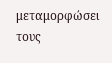μεταμορφώσει τους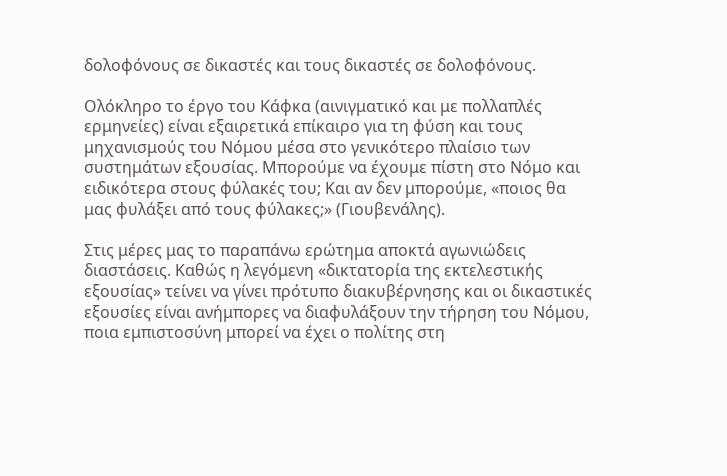δολοφόνους σε δικαστές και τους δικαστές σε δολοφόνους.

Ολόκληρο το έργο του Κάφκα (αινιγματικό και με πολλαπλές ερμηνείες) είναι εξαιρετικά επίκαιρο για τη φύση και τους μηχανισμούς του Νόμου μέσα στο γενικότερο πλαίσιο των συστημάτων εξουσίας. Μπορούμε να έχουμε πίστη στο Νόμο και ειδικότερα στους φύλακές του; Και αν δεν μπορούμε, «ποιος θα μας φυλάξει από τους φύλακες;» (Γιουβενάλης).

Στις μέρες μας το παραπάνω ερώτημα αποκτά αγωνιώδεις διαστάσεις. Καθώς η λεγόμενη «δικτατορία της εκτελεστικής εξουσίας» τείνει να γίνει πρότυπο διακυβέρνησης και οι δικαστικές εξουσίες είναι ανήμπορες να διαφυλάξουν την τήρηση του Νόμου, ποια εμπιστοσύνη μπορεί να έχει ο πολίτης στη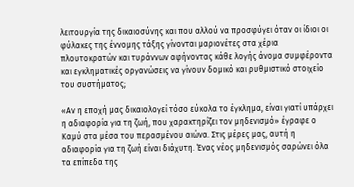λειτουργία της δικαιοσύνης και που αλλού να προσφύγει όταν οι ίδιοι οι φύλακες της έννομης τάξης γίνονται μαριονέτες στα χέρια πλουτοκρατών και τυράννων αφήνοντας κάθε λογής άνομα συμφέροντα και εγκληματικές οργανώσεις να γίνουν δομικό και ρυθμιστικό στοιχείο του συστήματος;

«Αν η εποχή μας δικαιολογεί τόσο εύκολα το έγκλημα, είναι γιατί υπάρχει η αδιαφορία για τη ζωή, που χαρακτηρίζει τον μηδενισμό» έγραφε ο Καμύ στα μέσα του περασμένου αιώνα. Στις μέρες μας, αυτή η αδιαφορία για τη ζωή είναι διάχυτη. Ένας νέος μηδενισμός σαρώνει όλα τα επίπεδα της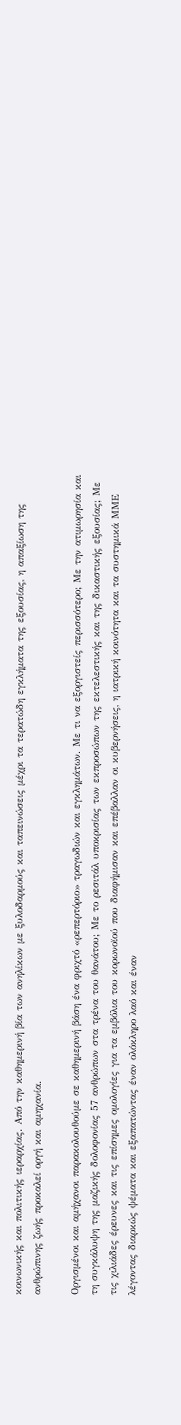κοινωνικής και πολιτικής ιεραρχίας. Από την καθημερινή βία των ανηλίκων με ξυλοδαρμούς και ταπεινώσεις μέχρι τα τερατώδη εγκλήματα της εξουσίας, η απαξίωση της ανθρώπινης ζωής προκαλεί οργή και αμηχανία.

Οργισμένοι και αμήχανοι παρακολουθούμε σε καθημερινή βάση ένα φριχτό «ρεπερτόριο» τραγωδιών και εγκλημάτων. Με τι να εξοργιστείς περισσότερο; Με την ατιμωρησία και τη συγκάλυψη της μαζικής δολοφονίας 57 ανθρώπων στα τρένα του θανάτου; Με το ρεσιτάλ υποκρισίας των εκπροσώπων της εκτελεστικής και της δικαστικής εξουσίας; Με τις χιλιάδες έρευνες και τις επίσημες ομολογίες για τα εμβόλια του κορωνοϊού που διαφήμισαν και επέβαλλαν οι κυβερνήσεις, η ιατρική κοινότητα και τα συστημικά ΜΜΕ λέγοντας διαρκώς ψέματα και εξαπατώντας έναν ολόκληρο λαό και έναν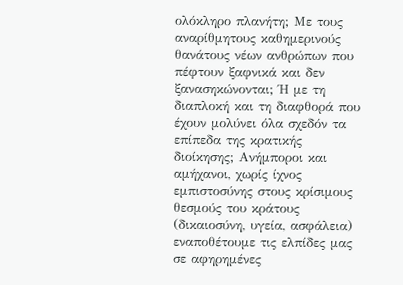ολόκληρο πλανήτη; Με τους αναρίθμητους καθημερινούς θανάτους νέων ανθρώπων που πέφτουν ξαφνικά και δεν ξανασηκώνονται; Ή με τη διαπλοκή και τη διαφθορά που έχουν μολύνει όλα σχεδόν τα επίπεδα της κρατικής διοίκησης; Ανήμποροι και αμήχανοι, χωρίς ίχνος εμπιστοσύνης στους κρίσιμους θεσμούς του κράτους (δικαιοσύνη, υγεία, ασφάλεια) εναποθέτουμε τις ελπίδες μας σε αφηρημένες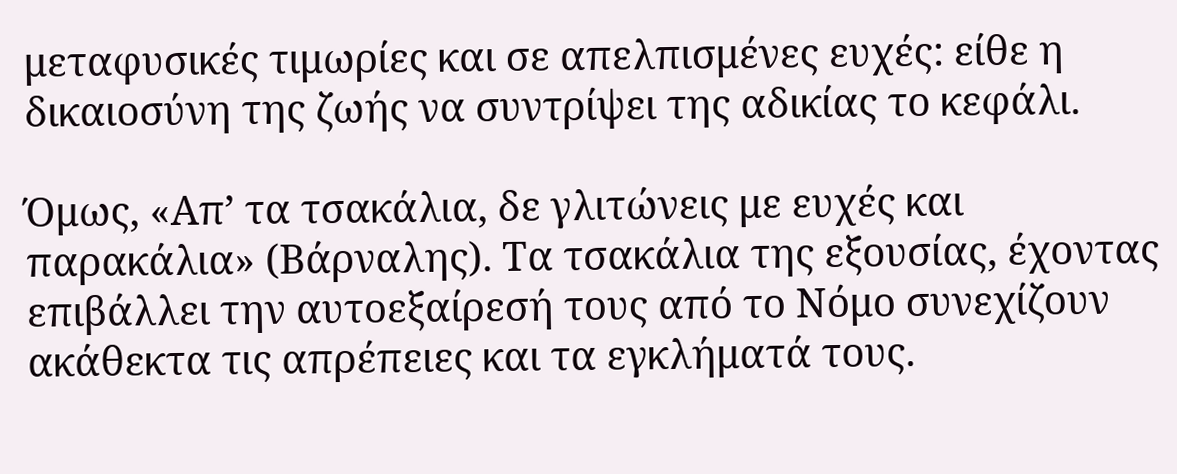μεταφυσικές τιμωρίες και σε απελπισμένες ευχές: είθε η δικαιοσύνη της ζωής να συντρίψει της αδικίας το κεφάλι.

Όμως, «Απ’ τα τσακάλια, δε γλιτώνεις με ευχές και παρακάλια» (Βάρναλης). Τα τσακάλια της εξουσίας, έχοντας επιβάλλει την αυτοεξαίρεσή τους από το Νόμο συνεχίζουν ακάθεκτα τις απρέπειες και τα εγκλήματά τους.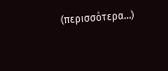(περισσότερα…)